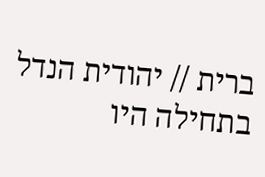ברית // יהודית הנדל
בתחילה היו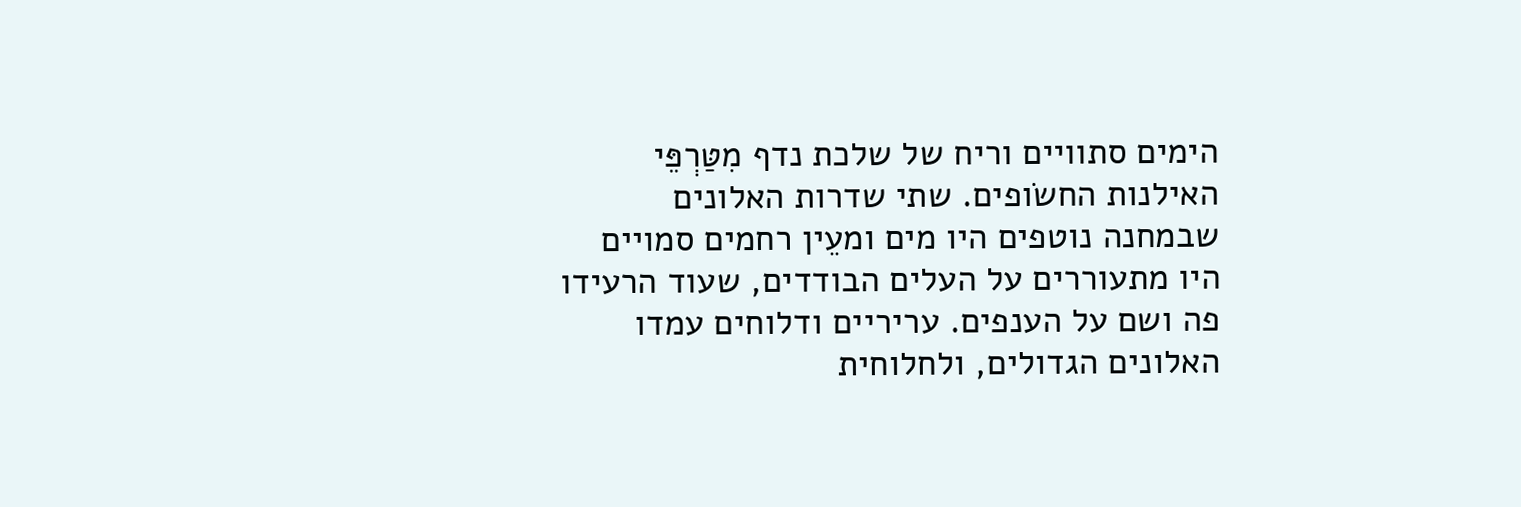הימים סתוויים וריח של שלכת נדף מִטַּרְפֵּי האילנות החשׂופים. שתי שדרות האלונים שבמחנה נוטפים היו מים ומעֵין רחמים סמויים היו מתעוררים על העלים הבודדים, שעוד הרעידו פה ושם על הענפים. עריריים ודלוחים עמדו האלונים הגדולים, ולחלוחית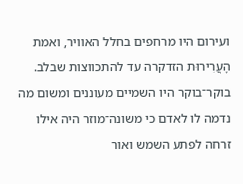ועירום היו מרחפים בחלל האוויר, ואמת הָעֲרִירוּת הזדקרה עד להתכווצות שבלב.
בוקר־בוקר היו השמיים מעוננים ומשום מה נדמה לו לאדם כי משונה־מוזר היה אילו זרחה לפתע השמש ואור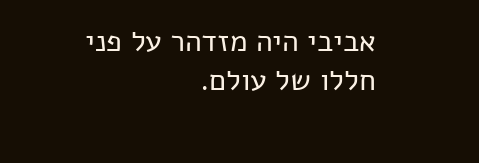אביבי היה מזדהר על פני חללו של עולם.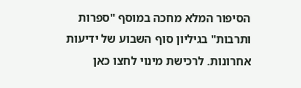הסיפור המלא מחכה במוסף "ספרות ותרבות" בגיליון סוף השבוע של ידיעות אחרונות. לרכישת מינוי לחצו כאן